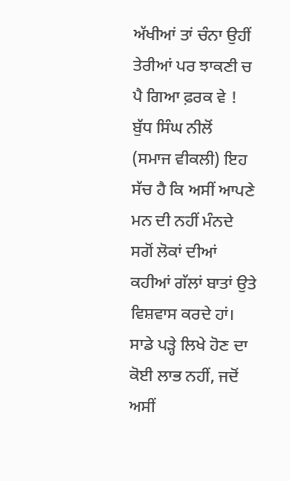ਅੱਖੀਆਂ ਤਾਂ ਚੰਨਾ ਉਹੀਂ ਤੇਰੀਆਂ ਪਰ ਝਾਕਣੀ ਚ ਪੈ ਗਿਆ ਫ਼ਰਕ ਵੇ !
ਬੁੱਧ ਸਿੰਘ ਨੀਲੋਂ
(ਸਮਾਜ ਵੀਕਲੀ) ਇਹ ਸੱਚ ਹੈ ਕਿ ਅਸੀਂ ਆਪਣੇ ਮਨ ਦੀ ਨਹੀਂ ਮੰਨਦੇ ਸਗੋਂ ਲੋਕਾਂ ਦੀਆਂ ਕਹੀਆਂ ਗੱਲਾਂ ਬਾਤਾਂ ਉਤੇ ਵਿਸ਼ਵਾਸ ਕਰਦੇ ਹਾਂ। ਸਾਡੇ ਪੜ੍ਹੇ ਲਿਖੇ ਹੋਣ ਦਾ ਕੋਈ ਲਾਭ ਨਹੀਂ, ਜਦੋਂ ਅਸੀਂ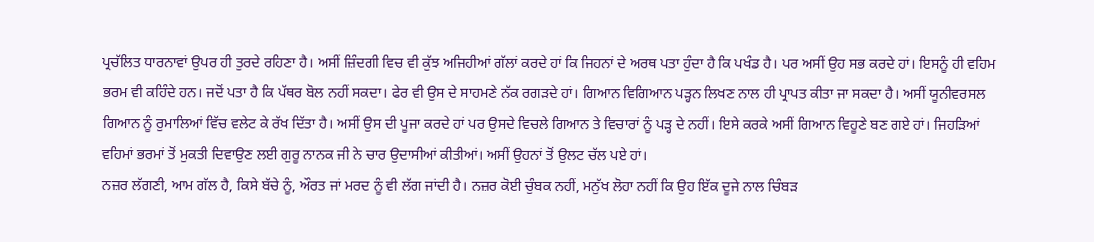ਪ੍ਰਚੱਲਿਤ ਧਾਰਨਾਵਾਂ ਉਪਰ ਹੀ ਤੁਰਦੇ ਰਹਿਣਾ ਹੈ। ਅਸੀਂ ਜ਼ਿੰਦਗੀ ਵਿਚ ਵੀ ਕੁੱਝ ਅਜਿਹੀਆਂ ਗੱਲਾਂ ਕਰਦੇ ਹਾਂ ਕਿ ਜਿਹਨਾਂ ਦੇ ਅਰਥ ਪਤਾ ਹੁੰਦਾ ਹੈ ਕਿ ਪਖੰਡ ਹੈ। ਪਰ ਅਸੀਂ ਉਹ ਸਭ ਕਰਦੇ ਹਾਂ। ਇਸਨੂੰ ਹੀ ਵਹਿਮ ਭਰਮ ਵੀ ਕਹਿੰਦੇ ਹਨ। ਜਦੋਂ ਪਤਾ ਹੈ ਕਿ ਪੱਥਰ ਬੋਲ ਨਹੀਂ ਸਕਦਾ। ਫੇਰ ਵੀ ਉਸ ਦੇ ਸਾਹਮਣੇ ਨੱਕ ਰਗੜਦੇ ਹਾਂ। ਗਿਆਨ ਵਿਗਿਆਨ ਪੜ੍ਹਨ ਲਿਖਣ ਨਾਲ ਹੀ ਪ੍ਰਾਪਤ ਕੀਤਾ ਜਾ ਸਕਦਾ ਹੈ। ਅਸੀਂ ਯੂਨੀਵਰਸਲ ਗਿਆਨ ਨੂੰ ਰੁਮਾਲਿਆਂ ਵਿੱਚ ਵਲੇਟ ਕੇ ਰੱਖ ਦਿੱਤਾ ਹੈ। ਅਸੀਂ ਉਸ ਦੀ ਪੂਜਾ ਕਰਦੇ ਹਾਂ ਪਰ ਉਸਦੇ ਵਿਚਲੇ ਗਿਆਨ ਤੇ ਵਿਚਾਰਾਂ ਨੂੰ ਪੜ੍ਹ ਦੇ ਨਹੀਂ। ਇਸੇ ਕਰਕੇ ਅਸੀਂ ਗਿਆਨ ਵਿਹੂਣੇ ਬਣ ਗਏ ਹਾਂ। ਜਿਹੜਿਆਂ ਵਹਿਮਾਂ ਭਰਮਾਂ ਤੋਂ ਮੁਕਤੀ ਦਿਵਾਉਣ ਲਈ ਗੁਰੂ ਨਾਨਕ ਜੀ ਨੇ ਚਾਰ ਉਦਾਸੀਆਂ ਕੀਤੀਆਂ। ਅਸੀਂ ਉਹਨਾਂ ਤੋਂ ਉਲਟ ਚੱਲ ਪਏ ਹਾਂ।
ਨਜ਼ਰ ਲੱਗਣੀ, ਆਮ ਗੱਲ ਹੈ, ਕਿਸੇ ਬੱਚੇ ਨੂੰ, ਔਰਤ ਜਾਂ ਮਰਦ ਨੂੰ ਵੀ ਲੱਗ ਜਾਂਦੀ ਹੈ। ਨਜ਼ਰ ਕੋਈ ਚੁੰਬਕ ਨਹੀਂ, ਮਨੁੱਖ ਲੋਹਾ ਨਹੀਂ ਕਿ ਉਹ ਇੱਕ ਦੂਜੇ ਨਾਲ ਚਿੰਬੜ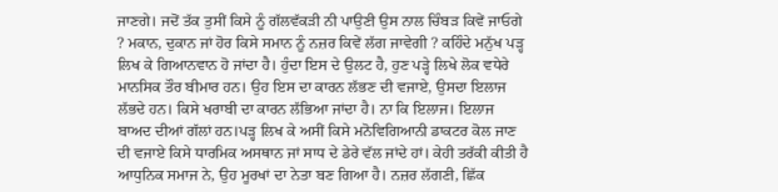ਜਾਣਗੇ। ਜਦੋਂ ਤੱਕ ਤੁਸੀਂ ਕਿਸੇ ਨੂੰ ਗੱਲਵੱਕੜੀ ਨੀ ਪਾਉਣੀ ਉਸ ਨਾਲ ਚਿੰਬੜ ਕਿਵੇਂ ਜਾਓਗੇ ? ਮਕਾਨ, ਦੁਕਾਨ ਜਾਂ ਹੋਰ ਕਿਸੇ ਸਮਾਨ ਨੂੰ ਨਜ਼ਰ ਕਿਵੇਂ ਲੱਗ ਜਾਵੇਗੀ ? ਕਹਿੰਦੇ ਮਨੁੱਖ ਪੜ੍ਹ ਲਿਖ ਕੇ ਗਿਆਨਵਾਨ ਹੋ ਜਾਂਦਾ ਹੈ। ਹੁੰਦਾ ਇਸ ਦੇ ਉਲਟ ਹੈ, ਹੁਣ ਪੜ੍ਹੇ ਲਿਖੇ ਲੋਕ ਵਧੇਰੇ ਮਾਨਸਿਕ ਤੌਰ ਬੀਮਾਰ ਹਨ। ਉਹ ਇਸ ਦਾ ਕਾਰਨ ਲੱਭਣ ਦੀ ਵਜਾਏ, ਉਸਦਾ ਇਲਾਜ ਲੱਭਦੇ ਹਨ। ਕਿਸੇ ਖਰਾਬੀ ਦਾ ਕਾਰਨ ਲੱਭਿਆ ਜਾਂਦਾ ਹੈ। ਨਾ ਕਿ ਇਲਾਜ। ਇਲਾਜ ਬਾਅਦ ਦੀਆਂ ਗੱਲਾਂ ਹਨ।ਪੜ੍ਹ ਲਿਖ ਕੇ ਅਸੀਂ ਕਿਸੇ ਮਨੋਵਿਗਿਆਨੀ ਡਾਕਟਰ ਕੋਲ ਜਾਣ ਦੀ ਵਜਾਏ ਕਿਸੇ ਧਾਰਮਿਕ ਅਸਥਾਨ ਜਾਂ ਸਾਧ ਦੇ ਡੇਰੇ ਵੱਲ ਜਾਂਦੇ ਹਾਂ। ਕੇਹੀ ਤਰੱਕੀ ਕੀਤੀ ਹੈ ਆਧੁਨਿਕ ਸਮਾਜ ਨੇ, ਉਹ ਮੂਰਖਾਂ ਦਾ ਨੇਤਾ ਬਣ ਗਿਆ ਹੈ। ਨਜ਼ਰ ਲੱਗਣੀ, ਛਿੱਕ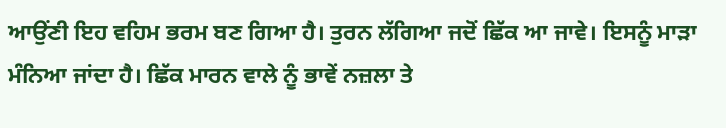ਆਉਂਣੀ ਇਹ ਵਹਿਮ ਭਰਮ ਬਣ ਗਿਆ ਹੈ। ਤੁਰਨ ਲੱਗਿਆ ਜਦੋਂ ਛਿੱਕ ਆ ਜਾਵੇ। ਇਸਨੂੰ ਮਾੜਾ ਮੰਨਿਆ ਜਾਂਦਾ ਹੈ। ਛਿੱਕ ਮਾਰਨ ਵਾਲੇ ਨੂੰ ਭਾਵੇਂ ਨਜ਼ਲਾ ਤੇ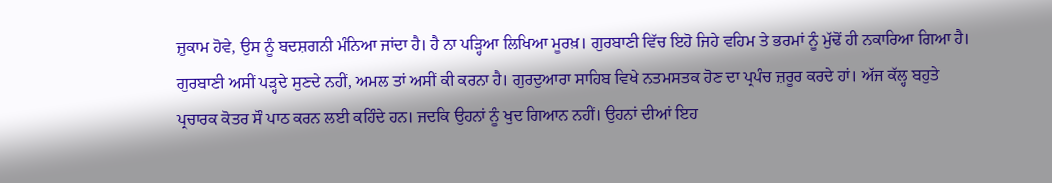ਜ਼ੁਕਾਮ ਹੋਵੇ, ਉਸ ਨੂੰ ਬਦਸ਼ਗਨੀ ਮੰਨਿਆ ਜਾਂਦਾ ਹੈ। ਹੈ ਨਾ ਪੜ੍ਹਿਆ ਲਿਖਿਆ ਮੂਰਖ਼। ਗੁਰਬਾਣੀ ਵਿੱਚ ਇਹੋ ਜਿਹੇ ਵਹਿਮ ਤੇ ਭਰਮਾਂ ਨੂੰ ਮੁੱਢੋਂ ਹੀ ਨਕਾਰਿਆ ਗਿਆ ਹੈ। ਗੁਰਬਾਣੀ ਅਸੀਂ ਪੜ੍ਹਦੇ ਸੁਣਦੇ ਨਹੀਂ, ਅਮਲ ਤਾਂ ਅਸੀਂ ਕੀ ਕਰਨਾ ਹੈ। ਗੁਰਦੁਆਰਾ ਸਾਹਿਬ ਵਿਖੇ ਨਤਮਸਤਕ ਹੋਣ ਦਾ ਪ੍ਰਪੰਚ ਜ਼ਰੂਰ ਕਰਦੇ ਹਾਂ। ਅੱਜ ਕੱਲ੍ਹ ਬਹੁਤੇ ਪ੍ਰਚਾਰਕ ਕੋਤਰ ਸੌ ਪਾਠ ਕਰਨ ਲਈ ਕਹਿੰਦੇ ਹਨ। ਜਦਕਿ ਉਹਨਾਂ ਨੂੰ ਖੁਦ ਗਿਆਨ ਨਹੀਂ। ਉਹਨਾਂ ਦੀਆਂ ਇਹ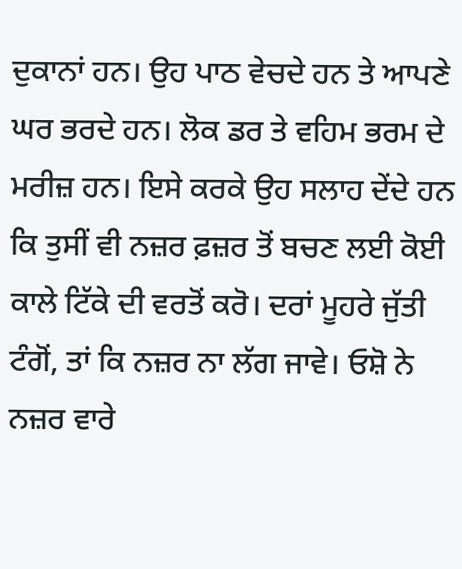ਦੁਕਾਨਾਂ ਹਨ। ਉਹ ਪਾਠ ਵੇਚਦੇ ਹਨ ਤੇ ਆਪਣੇ ਘਰ ਭਰਦੇ ਹਨ। ਲੋਕ ਡਰ ਤੇ ਵਹਿਮ ਭਰਮ ਦੇ ਮਰੀਜ਼ ਹਨ। ਇਸੇ ਕਰਕੇ ਉਹ ਸਲਾਹ ਦੇਂਦੇ ਹਨ ਕਿ ਤੁਸੀਂ ਵੀ ਨਜ਼ਰ ਫ਼ਜ਼ਰ ਤੋਂ ਬਚਣ ਲਈ ਕੋਈ ਕਾਲੇ ਟਿੱਕੇ ਦੀ ਵਰਤੋਂ ਕਰੋ। ਦਰਾਂ ਮੂਹਰੇ ਜੁੱਤੀ ਟੰਗੋਂ, ਤਾਂ ਕਿ ਨਜ਼ਰ ਨਾ ਲੱਗ ਜਾਵੇ। ਓਸ਼ੋ ਨੇ ਨਜ਼ਰ ਵਾਰੇ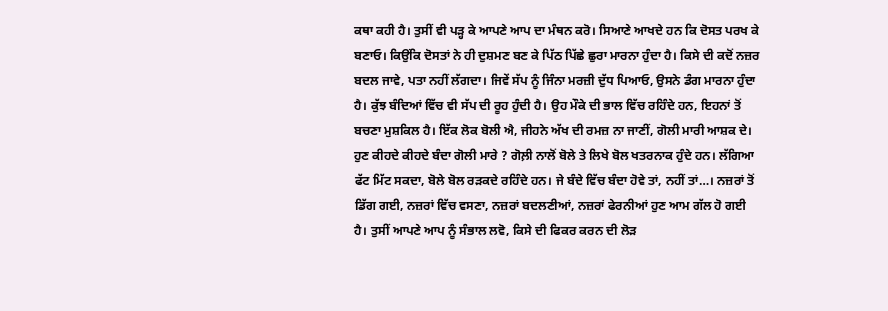ਕਥਾ ਕਹੀ ਹੈ। ਤੁਸੀਂ ਵੀ ਪੜ੍ਹ ਕੇ ਆਪਣੇ ਆਪ ਦਾ ਮੰਥਨ ਕਰੋ। ਸਿਆਣੇ ਆਖਦੇ ਹਨ ਕਿ ਦੋਸਤ ਪਰਖ ਕੇ ਬਣਾਓ। ਕਿਉਂਕਿ ਦੋਸਤਾਂ ਨੇ ਹੀ ਦੁਸ਼ਮਣ ਬਣ ਕੇ ਪਿੱਠ ਪਿੱਛੇ ਛੁਰਾ ਮਾਰਨਾ ਹੁੰਦਾ ਹੈ। ਕਿਸੇ ਦੀ ਕਦੋਂ ਨਜ਼ਰ ਬਦਲ ਜਾਵੇ, ਪਤਾ ਨਹੀਂ ਲੱਗਦਾ। ਜਿਵੇਂ ਸੱਪ ਨੂੰ ਜਿੰਨਾ ਮਰਜ਼ੀ ਦੁੱਧ ਪਿਆਓ, ਉਸਨੇ ਡੰਗ ਮਾਰਨਾ ਹੁੰਦਾ ਹੈ। ਕੁੱਝ ਬੰਦਿਆਂ ਵਿੱਚ ਵੀ ਸੱਪ ਦੀ ਰੂਹ ਹੁੰਦੀ ਹੈ। ਉਹ ਮੌਕੇ ਦੀ ਭਾਲ ਵਿੱਚ ਰਹਿੰਦੇ ਹਨ, ਇਹਨਾਂ ਤੋਂ ਬਚਣਾ ਮੁਸ਼ਕਿਲ ਹੈ। ਇੱਕ ਲੋਕ ਬੋਲੀ ਐ, ਜੀਹਨੇ ਅੱਖ ਦੀ ਰਮਜ਼ ਨਾ ਜਾਣੀਂ, ਗੋਲੀ ਮਾਰੀ ਆਸ਼ਕ ਦੇ। ਹੁਣ ਕੀਹਦੇ ਕੀਹਦੇ ਬੰਦਾ ਗੋਲੀ ਮਾਰੇ ? ਗੋਲ਼ੀ ਨਾਲੋਂ ਬੋਲੇ ਤੇ ਲਿਖੇ ਬੋਲ ਖਤਰਨਾਕ ਹੁੰਦੇ ਹਨ। ਲੱਗਿਆ ਫੱਟ ਮਿੱਟ ਸਕਦਾ, ਬੋਲੇ ਬੋਲ ਰੜਕਦੇ ਰਹਿੰਦੇ ਹਨ। ਜੇ ਬੰਦੇ ਵਿੱਚ ਬੰਦਾ ਹੋਵੇ ਤਾਂ, ਨਹੀਂ ਤਾਂ…। ਨਜ਼ਰਾਂ ਤੋਂ ਡਿੱਗ ਗਈ, ਨਜ਼ਰਾਂ ਵਿੱਚ ਵਸਣਾ, ਨਜ਼ਰਾਂ ਬਦਲਣੀਆਂ, ਨਜ਼ਰਾਂ ਫੇਰਨੀਆਂ ਹੁਣ ਆਮ ਗੱਲ ਹੋ ਗਈ ਹੈ। ਤੁਸੀਂ ਆਪਣੇ ਆਪ ਨੂੰ ਸੰਭਾਲ ਲਵੋ, ਕਿਸੇ ਦੀ ਫਿਕਰ ਕਰਨ ਦੀ ਲੋੜ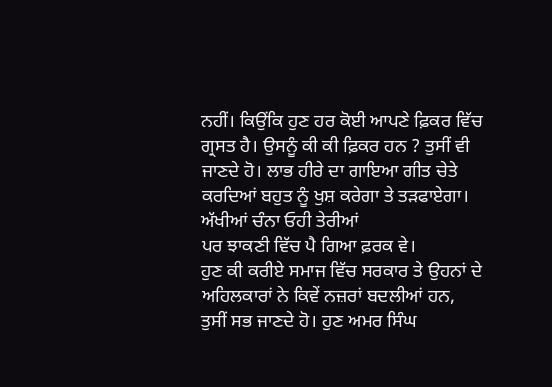ਨਹੀਂ। ਕਿਉਂਕਿ ਹੁਣ ਹਰ ਕੋਈ ਆਪਣੇ ਫ਼ਿਕਰ ਵਿੱਚ ਗ੍ਰਸਤ ਹੈ। ਉਸਨੂੰ ਕੀ ਕੀ ਫ਼ਿਕਰ ਹਨ ? ਤੁਸੀਂ ਵੀ ਜਾਣਦੇ ਹੋ। ਲਾਭ ਹੀਰੇ ਦਾ ਗਾਇਆ ਗੀਤ ਚੇਤੇ ਕਰਦਿਆਂ ਬਹੁਤ ਨੂੰ ਖੁਸ਼ ਕਰੇਗਾ ਤੇ ਤੜਫਾਏਗਾ।
ਅੱਖੀਆਂ ਚੰਨਾ ਓਹੀ ਤੇਰੀਆਂ
ਪਰ ਝਾਕਣੀ ਵਿੱਚ ਪੈ ਗਿਆ ਫ਼ਰਕ ਵੇ।
ਹੁਣ ਕੀ ਕਰੀਏ ਸਮਾਜ ਵਿੱਚ ਸਰਕਾਰ ਤੇ ਉਹਨਾਂ ਦੇ ਅਹਿਲਕਾਰਾਂ ਨੇ ਕਿਵੇਂ ਨਜ਼ਰਾਂ ਬਦਲੀਆਂ ਹਨ, ਤੁਸੀਂ ਸਭ ਜਾਣਦੇ ਹੋ। ਹੁਣ ਅਮਰ ਸਿੰਘ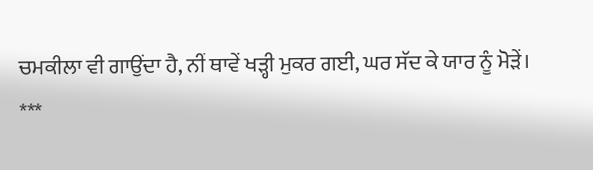ਚਮਕੀਲਾ ਵੀ ਗਾਉਂਦਾ ਹੈ, ਨੀਂ ਥਾਵੇਂ ਖੜ੍ਹੀ ਮੁਕਰ ਗਈ, ਘਰ ਸੱਦ ਕੇ ਯਾਰ ਨੂੰ ਮੋੜੇਂ।
***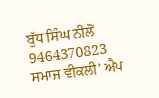ਬੁੱਧ ਸਿੰਘ ਨੀਲੋਂ
9464370823
ਸਮਾਜ ਵੀਕਲੀ’ ਐਪ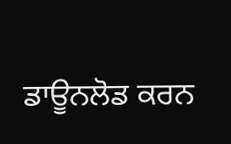ਡਾਊਨਲੋਡ ਕਰਨ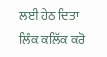ਲਈ ਹੇਠ ਦਿਤਾ ਲਿੰਕ ਕਲਿੱਕ ਕਰੋ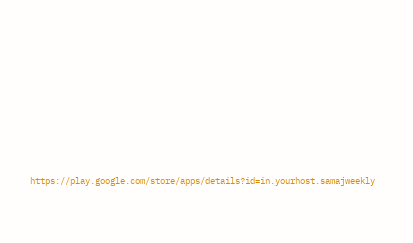https://play.google.com/store/apps/details?id=in.yourhost.samajweekly